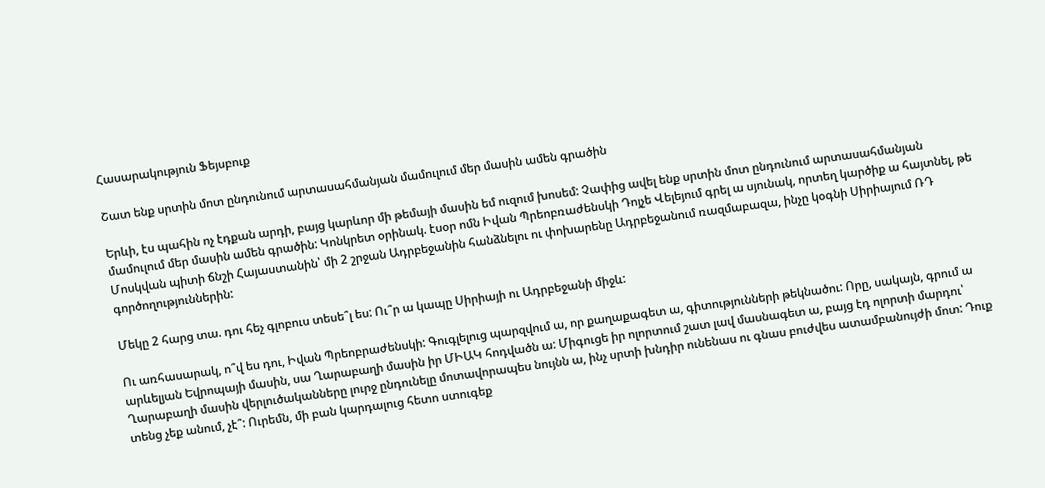Հասարակություն Ֆեյսբուք

Շատ ենք սրտին մոտ ընդունում արտասահմանյան մամուլում մեր մասին ամեն գրածին

Երևի, էս պահին ոչ էդքան արդի, բայց կարևոր մի թեմայի մասին եմ ուզում խոսեմ: Չափից ավել ենք սրտին մոտ ընդունում արտասահմանյան մամուլում մեր մասին ամեն գրածին: Կոնկրետ օրինակ. էսօր ոմն Իվան Պրեոբռաժենսկի Դոյչե Վելեյում գրել ա սյունակ, որտեղ կարծիք ա հայտնել, թե Մոսկվան պիտի ճնշի Հայաստանին՝ մի 2 շրջան Ադրբեջանին հանձնելու ու փոխարենը Ադրբեջանում ռազմաբազա, ինչը կօգնի Սիրիայում ՌԴ գործողություններին:

Մեկը 2 հարց տա. դու հեչ գլոբուս տեսե՞լ ես: Ու՞ր ա կապը Սիրիայի ու Ադրբեջանի միջև:

Ու առհասարակ, ո՞վ ես դու, Իվան Պրեոբրաժենսկի: Գուգլելուց պարզվում ա, որ քաղաքագետ ա, գիտությունների թեկնածու: Որը, սակայն, գրում ա արևելյան Եվրոպայի մասին, սա Ղարաբաղի մասին իր ՄԻԱԿ հոդվածն ա: Միգուցե իր ոլորտում շատ լավ մասնագետ ա, բայց էդ ոլորտի մարդու՝ Ղարաբաղի մասին վերլուծականները լուրջ ընդունելը մոտավորապես նույնն ա, ինչ սրտի խնդիր ունենաս ու գնաս բուժվես ատամբանույժի մոտ: Դուք տենց չեք անում, չէ՞: Ուրեմն, մի բան կարդալուց հետո ստուգեք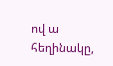ով ա հեղինակը,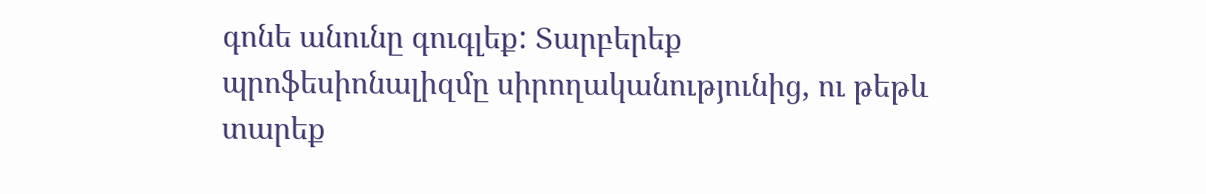գոնե անունը գուգլեք: Տարբերեք պրոֆեսիոնալիզմը սիրողականությունից, ու թեթև տարեք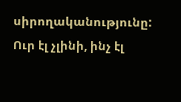սիրողականությունը: Ուր էլ չլինի, ինչ էլ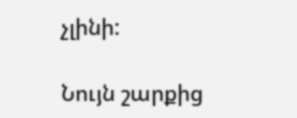չլինի:

Նույն շարքից